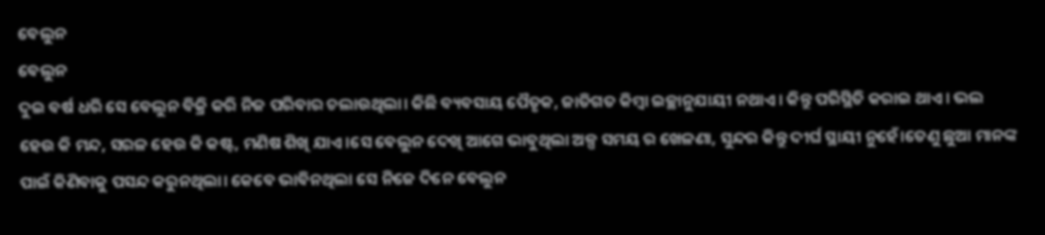ବେଲୁନ
ବେଲୁନ
ଦୁଇ ବର୍ଷ ଧରି ସେ ବେଲୁନ ବିକ୍ରି କରି ନିଜ ପରିବାର ଚଲାଉଥିଲା। କିଛି ବ୍ୟବସାୟ ପୈତୃକ, ଜାତିଗତ କିମ୍ବା ଇଚ୍ଛାନୁଯାୟୀ ନଥାଏ। କିନ୍ତୁ ପରିସ୍ଥିତି କରାଇ ଥାଏ। ଭଲ ହେଉ କି ମନ୍ଦ, ସରଳ ହେଉ କି କଷ୍ଟ, ମଣିଷ ଶିଖି ଯାଏ।ସେ ବେଲୁନ ଦେଖି ଆଗେ ଭାବୁଥିଲା ଅଳ୍ପ ସମୟ ର ଖେଳଣା, ସୁନ୍ଦର କିନ୍ତୁ ଦୀର୍ଘ ସ୍ଥାୟୀ ନୁହେଁ।ତେଣୁ ଛୁଆ ମାନଙ୍କ ପାଇଁ କିଣିବାକୁ ପସନ୍ଦ କରୁନଥିଲା। କେବେ ଭାବିନଥିଲା ସେ ନିଜେ ଦିନେ ବେଲୁନ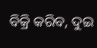ବିକ୍ରି କରିବ, ଦୁଇ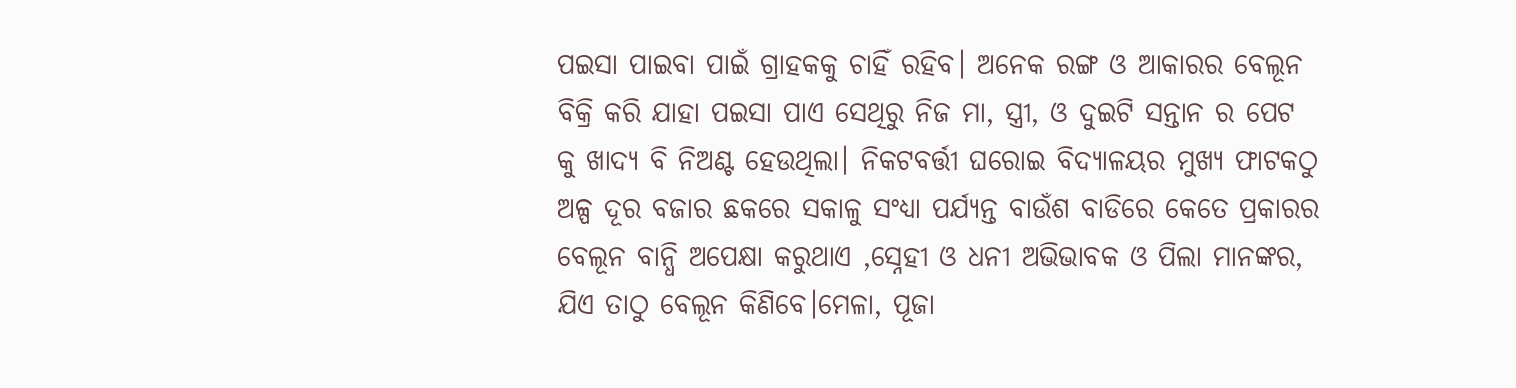ପଇସା ପାଇବା ପାଇଁ ଗ୍ରାହକକୁ ଚାହିଁ ରହିବ। ଅନେକ ରଙ୍ଗ ଓ ଆକାରର ବେଲୂନ ବିକ୍ରି କରି ଯାହା ପଇସା ପାଏ ସେଥିରୁ ନିଜ ମା, ସ୍ତ୍ରୀ, ଓ ଦୁଇଟି ସନ୍ତାନ ର ପେଟ କୁ ଖାଦ୍ୟ ବି ନିଅଣ୍ଟ ହେଉଥିଲା। ନିକଟବର୍ତ୍ତୀ ଘରୋଇ ବିଦ୍ୟାଳୟର ମୁଖ୍ୟ ଫାଟକଠୁ ଅଳ୍ପ ଦୂର ବଜାର ଛକରେ ସକାଳୁ ସଂଧ୍ୟା ପର୍ଯ୍ୟନ୍ତ ବାଉଁଶ ବାଡିରେ କେତେ ପ୍ରକାରର ବେଲୂନ ବାନ୍ଧି ଅପେକ୍ଷା କରୁଥାଏ ,ସ୍ନେହୀ ଓ ଧନୀ ଅଭିଭାବକ ଓ ପିଲା ମାନଙ୍କର, ଯିଏ ତାଠୁ ବେଲୂନ କିଣିବେ।ମେଳା, ପୂଜା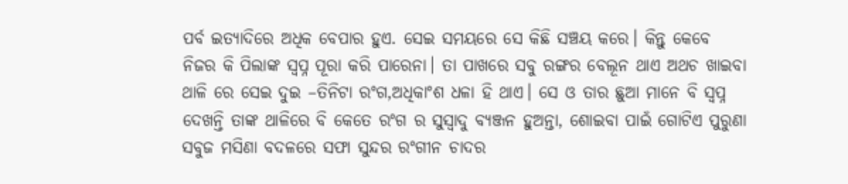ପର୍ବ ଇତ୍ୟାଦିରେ ଅଧିକ ବେପାର ହୁଏ. ସେଇ ସମୟରେ ସେ କିଛି ସଞ୍ଚୟ କରେ। କିନ୍ତୁ କେବେ ନିଜର କି ପିଲାଙ୍କ ସ୍ବପ୍ନ ପୂରା କରି ପାରେନା। ତା ପାଖରେ ସବୁ ରଙ୍ଗର ବେଲୂନ ଥାଏ ଅଥଚ ଖାଇବା ଥାଳି ରେ ସେଇ ଦୁଇ –ତିନିଟା ରଂଗ,ଅଧିକାଂଶ ଧଳା ହି ଥାଏ। ସେ ଓ ତାର ଛୁଆ ମାନେ ବି ସ୍ବପ୍ନ ଦେଖନ୍ତି ତାଙ୍କ ଥାଳିରେ ବି କେତେ ରଂଗ ର ସୁସ୍ବାଦୁ ବ୍ୟଞ୍ଜନ ହୁଅନ୍ତା, ଶୋଇବା ପାଇଁ ଗୋଟିଏ ପୁରୁଣା ସବୁଜ ମସିଣା ବଦଳରେ ସଫା ସୁନ୍ଦର ରଂଗୀନ ଚାଦର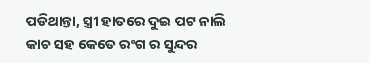ପଡିଥାନ୍ତା, ସ୍ତ୍ରୀ ହାତରେ ଦୁଇ ପଟ ନାଲି କାଚ ସହ କେତେ ରଂଗ ର ସୁନ୍ଦର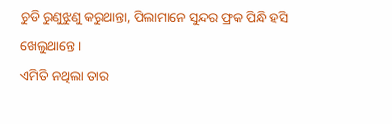ଚୁଡି ରୁଣୁଝୁଣୁ କରୁଥାନ୍ତା, ପିଲାମାନେ ସୁନ୍ଦର ଫ୍ରକ ପିନ୍ଧି ହସି ଖେଲୁଥାନ୍ତେ।
ଏମିତି ନଥିଲା ତାର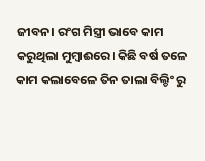ଜୀବନ। ରଂଗ ମିସ୍ତ୍ରୀ ଭାବେ କାମ କରୁଥିଲା ମୁମ୍ବାଈରେ। କିଛି ବର୍ଷ ତଳେ କାମ କଲାବେଳେ ତିନ ତାଲା ବିଲ୍ଡିଂ ରୁ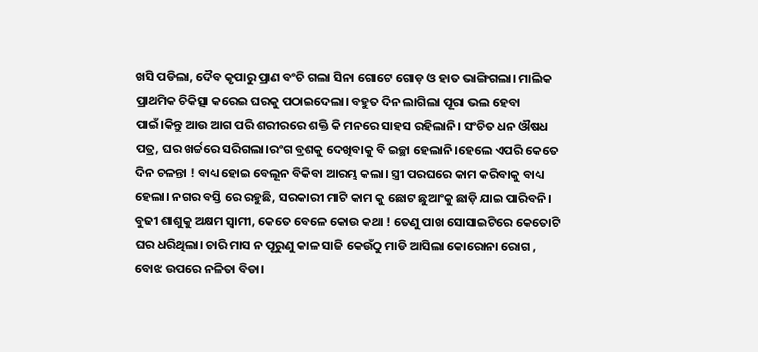ଖସି ପଡିଲା, ଦୈବ କୃପାରୁ ପ୍ରାଣ ବଂଚି ଗଲା ସିନା ଗୋଟେ ଗୋଡ଼ ଓ ହାତ ଭାଙ୍ଗିଗଲା। ମାଲିକ ପ୍ରାଥମିକ ଚିକିତ୍ସା କରେଇ ଘରକୁ ପଠାଇଦେଲା। ବହୁତ ଦିନ ଲାଗିଲା ପୂରା ଭଲ ହେବା ପାଇଁ।କିନ୍ତୁ ଆଉ ଆଗ ପରି ଶରୀରରେ ଶକ୍ତି କି ମନରେ ସାହସ ରହିଲାନି। ସଂଚିତ ଧନ ଔଷଧ ପତ୍ର, ଘର ଖର୍ଚ୍ଚରେ ସରିଗଲା।ରଂଗ ବ୍ରଶକୁ ଦେଖିବାକୁ ବି ଇଚ୍ଛା ହେଲାନି।ହେଲେ ଏପରି କେତେ ଦିନ ଚଳନ୍ତା ! ବାଧ୍ୟ ହୋଇ ବେଲୂନ ବିକିବା ଆରମ୍ଭ କଲା। ସ୍ତ୍ରୀ ପରଘରେ କାମ କରିବାକୁ ବାଧ୍ୟ ହେଲା। ନଗର ବସ୍ତି ରେ ରହୁଛି, ସରକାରୀ ମାଟି କାମ କୁ ଛୋଟ ଛୁଆଂକୁ ଛାଡ଼ି ଯାଇ ପାରିବନି। ବୁଢୀ ଶାଶୁକୁ ଅକ୍ଷମ ସ୍ବାମୀ, କେତେ ବେଳେ କୋଉ କଥା ! ତେଣୁ ପାଖ ସୋସାଇଟିରେ କେତୋଟି ଘର ଧରିଥିଲା। ଚାରି ମାସ ନ ପୂରୁଣୁ କାଳ ସାଜି କେଉଁଠୁ ମାଡି ଆସିଲା କୋରୋନା ରୋଗ , ବୋଝ ଉପରେ ନଳିତା ବିଡା।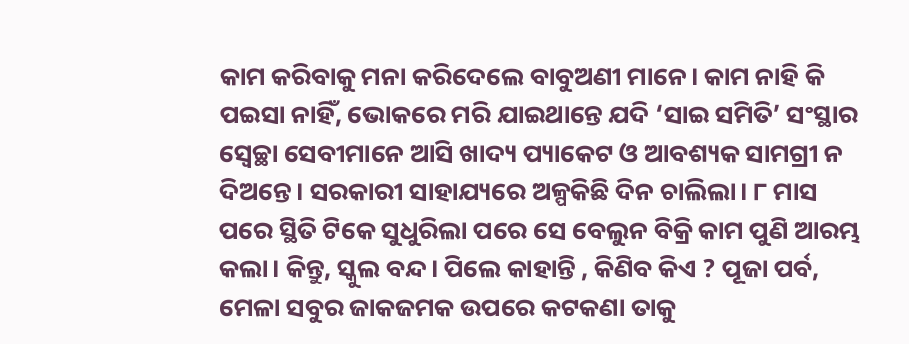କାମ କରିବାକୁ ମନା କରିଦେଲେ ବାବୁଅଣୀ ମାନେ। କାମ ନାହି କି ପଇସା ନାହିଁ, ଭୋକରେ ମରି ଯାଇଥାନ୍ତେ ଯଦି ‘ସାଇ ସମିତି’ ସଂସ୍ଥାର ସ୍ବେଚ୍ଛା ସେବୀମାନେ ଆସି ଖାଦ୍ୟ ପ୍ୟାକେଟ ଓ ଆବଶ୍ୟକ ସାମଗ୍ରୀ ନ ଦିଅନ୍ତେ। ସରକାରୀ ସାହାଯ୍ୟରେ ଅଳ୍ପକିଛି ଦିନ ଚାଲିଲା। ୮ ମାସ ପରେ ସ୍ଥିତି ଟିକେ ସୁଧୁରିଲା ପରେ ସେ ବେଲୁନ ବିକ୍ରି କାମ ପୁଣି ଆରମ୍ଭ କଲା। କିନ୍ତୁ, ସ୍କୁଲ ବନ୍ଦ। ପିଲେ କାହାନ୍ତି , କିଣିବ କିଏ ? ପୂଜା ପର୍ବ, ମେଳା ସବୁର ଜାକଜମକ ଉପରେ କଟକଣା ତାକୁ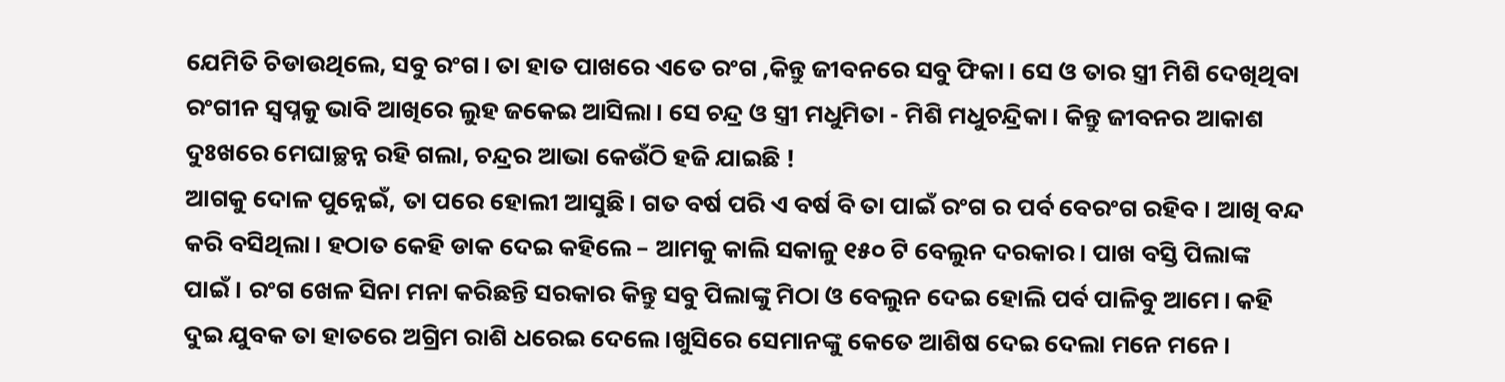ଯେମିତି ଚିଡାଉଥିଲେ, ସବୁ ରଂଗ। ତା ହାତ ପାଖରେ ଏତେ ରଂଗ ,କିନ୍ତୁ ଜୀବନରେ ସବୁ ଫିକା। ସେ ଓ ତାର ସ୍ତ୍ରୀ ମିଶି ଦେଖିଥିବା ରଂଗୀନ ସ୍ବପ୍ନକୁ ଭାବି ଆଖିରେ ଲୁହ ଜକେଇ ଆସିଲା। ସେ ଚନ୍ଦ୍ର ଓ ସ୍ତ୍ରୀ ମଧୁମିତା - ମିଶି ମଧୁଚନ୍ଦ୍ରିକା। କିନ୍ତୁ ଜୀବନର ଆକାଶ ଦୁଃଖରେ ମେଘାଚ୍ଛନ୍ନ ରହି ଗଲା, ଚନ୍ଦ୍ରର ଆଭା କେଉଁଠି ହଜି ଯାଇଛି !
ଆଗକୁ ଦୋଳ ପୁନ୍ନେଇଁ, ତା ପରେ ହୋଲୀ ଆସୁଛି। ଗତ ବର୍ଷ ପରି ଏ ବର୍ଷ ବି ତା ପାଇଁ ରଂଗ ର ପର୍ବ ବେରଂଗ ରହିବ। ଆଖି ବନ୍ଦ କରି ବସିଥିଲା। ହଠାତ କେହି ଡାକ ଦେଇ କହିଲେ – ଆମକୁ କାଲି ସକାଳୁ ୧୫୦ ଟି ବେଲୁନ ଦରକାର। ପାଖ ବସ୍ତି ପିଲାଙ୍କ ପାଇଁ। ରଂଗ ଖେଳ ସିନା ମନା କରିଛନ୍ତି ସରକାର କିନ୍ତୁ ସବୁ ପିଲାଙ୍କୁ ମିଠା ଓ ବେଲୁନ ଦେଇ ହୋଲି ପର୍ବ ପାଳିବୁ ଆମେ। କହି ଦୁଇ ଯୁବକ ତା ହାତରେ ଅଗ୍ରିମ ରାଶି ଧରେଇ ଦେଲେ।ଖୁସିରେ ସେମାନଙ୍କୁ କେତେ ଆଶିଷ ଦେଇ ଦେଲା ମନେ ମନେ।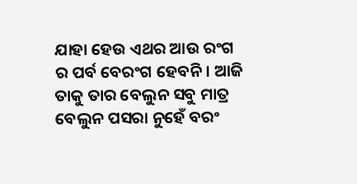ଯାହା ହେଉ ଏଥର ଆଉ ରଂଗ ର ପର୍ବ ବେରଂଗ ହେବନି। ଆଜି ତାକୁ ତାର ବେଲୁନ ସବୁ ମାତ୍ର ବେଲୁନ ପସରା ନୁହେଁ ବରଂ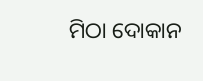ମିଠା ଦୋକାନ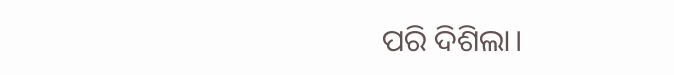ପରି ଦିଶିଲା।